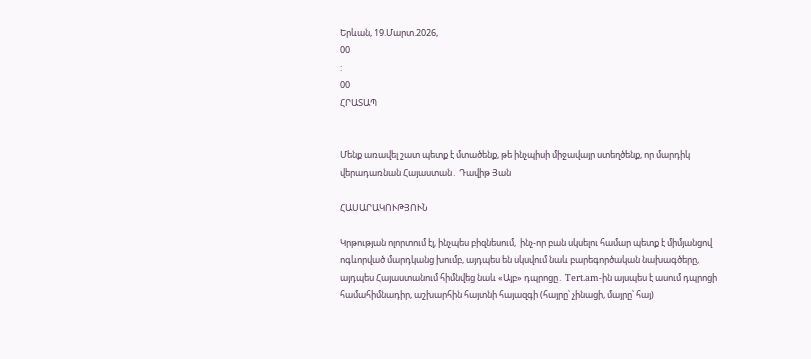Երևան, 19.Մարտ.2026,
00
:
00
ՀՐԱՏԱՊ


Մենք առավել շատ պետք է մտածենք, թե ինչպիսի միջավայր ստեղծենք, որ մարդիկ վերադառնան Հայաստան․ Դավիթ Յան

ՀԱՍԱՐԱԿՈՒԹՅՈՒՆ

Կրթության ոլորտում էլ, ինչպես բիզնեսում,  ինչ-որ բան սկսելու համար պետք է միմյանցով ոգևորված մարդկանց խումբ, այդպես են սկսվում նաև բարեգործական նախագծերը, այդպես Հայաստանում հիմնվեց նաև «Այբ» դպրոցը․ Tert.am-ին այսպես է ասում դպրոցի համահիմնադիր, աշխարհին հայտնի հայազգի (հայրը՝ չինացի, մայրը՝ հայ)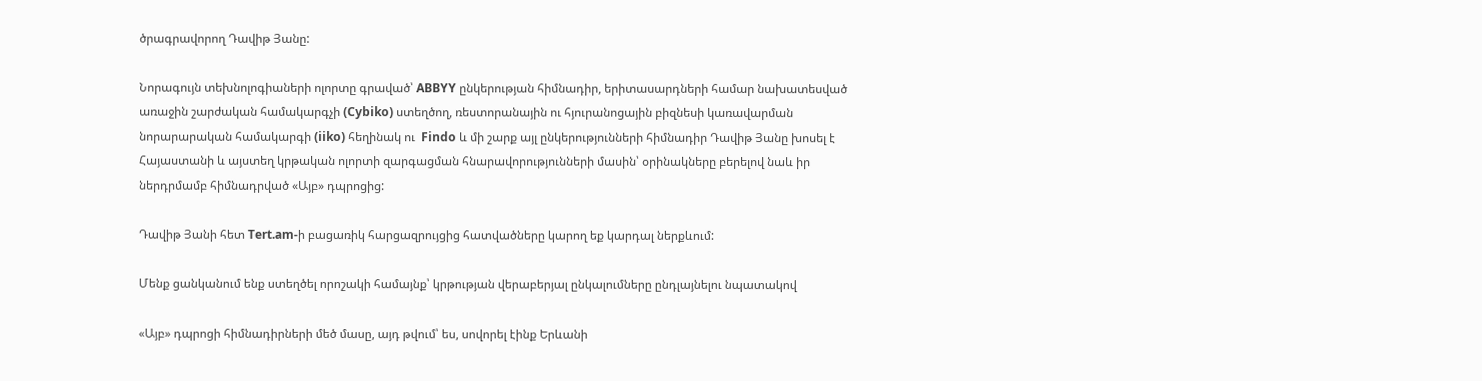ծրագրավորող Դավիթ Յանը:

Նորագույն տեխնոլոգիաների ոլորտը գրաված՝ ABBYY ընկերության հիմնադիր, երիտասարդների համար նախատեսված առաջին շարժական համակարգչի (Cybiko) ստեղծող, ռեստորանային ու հյուրանոցային բիզնեսի կառավարման նորարարական համակարգի (iiko) հեղինակ ու  Findo և մի շարք այլ ընկերությունների հիմնադիր Դավիթ Յանը խոսել է Հայաստանի և այստեղ կրթական ոլորտի զարգացման հնարավորությունների մասին՝ օրինակները բերելով նաև իր ներդրմամբ հիմնադրված «Այբ» դպրոցից:

Դավիթ Յանի հետ Tert.am-ի բացառիկ հարցազրույցից հատվածները կարող եք կարդալ ներքևում:

Մենք ցանկանում ենք ստեղծել որոշակի համայնք՝ կրթության վերաբերյալ ընկալումները ընդլայնելու նպատակով

«Այբ» դպրոցի հիմնադիրների մեծ մասը, այդ թվում՝ ես, սովորել էինք Երևանի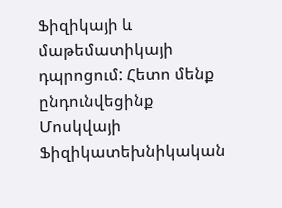Ֆիզիկայի և մաթեմատիկայի դպրոցում: Հետո մենք ընդունվեցինք Մոսկվայի Ֆիզիկատեխնիկական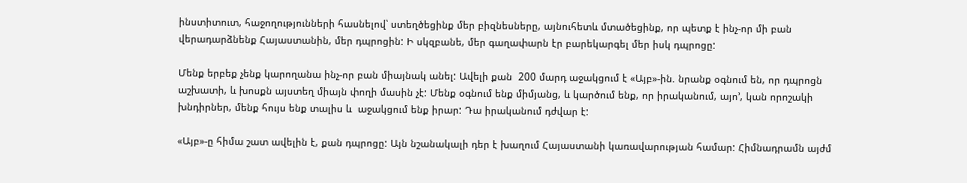ինստիտուտ, հաջողությունների հասնելով՝ ստեղծեցինք մեր բիզնեսները, այնուհետև մտածեցինք, որ պետք է ինչ-որ մի բան վերադարձնենք Հայաստանին, մեր դպրոցին: Ի սկզբանե, մեր գաղափարն էր բարեկարգել մեր իսկ դպրոցը:

Մենք երբեք չենք կարողանա ինչ-որ բան միայնակ անել: Ավելի քան  200 մարդ աջակցում է «Այբ»-ին. նրանք օգնում են, որ դպրոցն աշխատի, և խոսքն այստեղ միայն փողի մասին չէ: Մենք օգնում ենք միմյանց, և կարծում ենք, որ իրականում, այո’, կան որոշակի խնդիրներ, մենք հույս ենք տալիս և  աջակցում ենք իրար: Դա իրականում դժվար է:

«Այբ»-ը հիմա շատ ավելին է, քան դպրոցը: Այն նշանակալի դեր է խաղում Հայաստանի կառավարության համար: Հիմնադրամն այժմ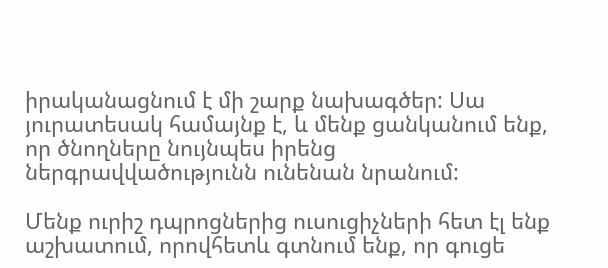իրականացնում է մի շարք նախագծեր: Սա յուրատեսակ համայնք է, և մենք ցանկանում ենք, որ ծնողները նույնպես իրենց ներգրավվածությունն ունենան նրանում:

Մենք ուրիշ դպրոցներից ուսուցիչների հետ էլ ենք աշխատում, որովհետև գտնում ենք, որ գուցե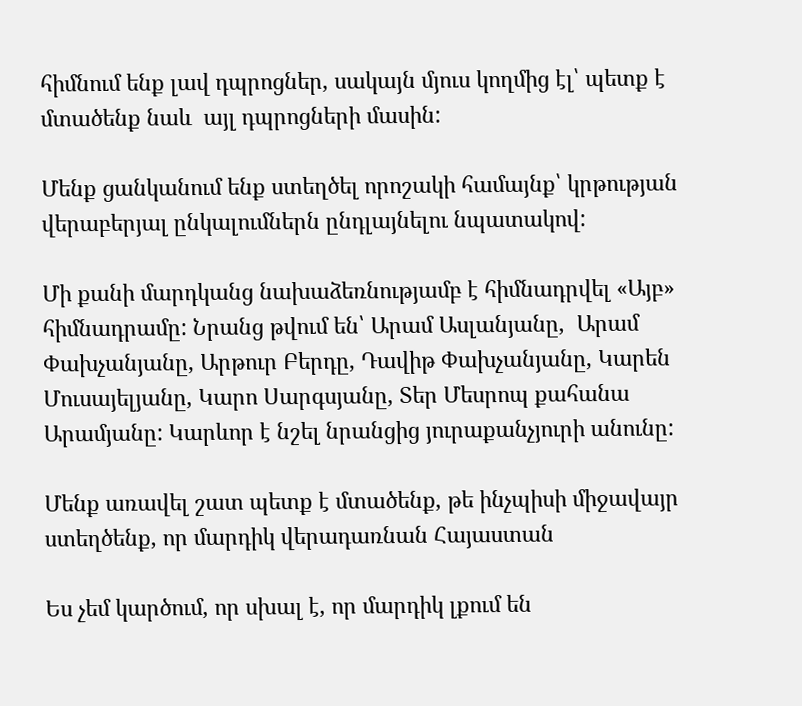հիմնում ենք լավ դպրոցներ, սակայն մյուս կողմից էլ՝ պետք է մտածենք նաև  այլ դպրոցների մասին:

Մենք ցանկանում ենք ստեղծել որոշակի համայնք՝ կրթության վերաբերյալ ընկալումներն ընդլայնելու նպատակով:

Մի քանի մարդկանց նախաձեռնությամբ է հիմնադրվել «Այբ» հիմնադրամը: Նրանց թվում են՝ Արամ Ասլանյանը,  Արամ Փախչանյանը, Արթուր Բերդը, Դավիթ Փախչանյանը, Կարեն Մուսայելյանը, Կարո Սարգսյանը, Տեր Մեսրոպ քահանա Արամյանը: Կարևոր է նշել նրանցից յուրաքանչյուրի անունը:

Մենք առավել շատ պետք է մտածենք, թե ինչպիսի միջավայր ստեղծենք, որ մարդիկ վերադառնան Հայաստան

Ես չեմ կարծում, որ սխալ է, որ մարդիկ լքում են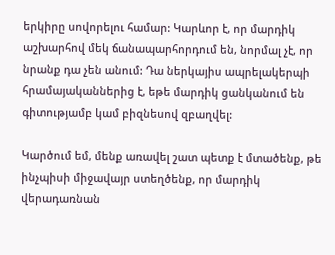երկիրը սովորելու համար: Կարևոր է, որ մարդիկ աշխարհով մեկ ճանապարհորդում են, նորմալ չէ, որ նրանք դա չեն անում: Դա ներկայիս ապրելակերպի հրամայականներից է, եթե մարդիկ ցանկանում են գիտությամբ կամ բիզնեսով զբաղվել:

Կարծում եմ, մենք առավել շատ պետք է մտածենք, թե ինչպիսի միջավայր ստեղծենք, որ մարդիկ վերադառնան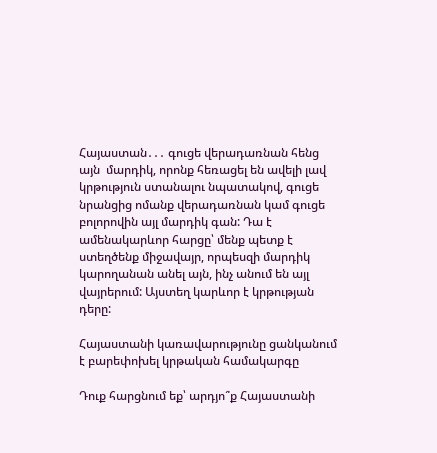Հայաստան․․․ գուցե վերադառնան հենց այն  մարդիկ, որոնք հեռացել են ավելի լավ կրթություն ստանալու նպատակով, գուցե նրանցից ոմանք վերադառնան կամ գուցե բոլորովին այլ մարդիկ գան: Դա է ամենակարևոր հարցը՝ մենք պետք է ստեղծենք միջավայր, որպեսզի մարդիկ կարողանան անել այն, ինչ անում են այլ վայրերում: Այստեղ կարևոր է կրթության դերը:

Հայաստանի կառավարությունը ցանկանում է բարեփոխել կրթական համակարգը

Դուք հարցնում եք՝ արդյո՞ք Հայաստանի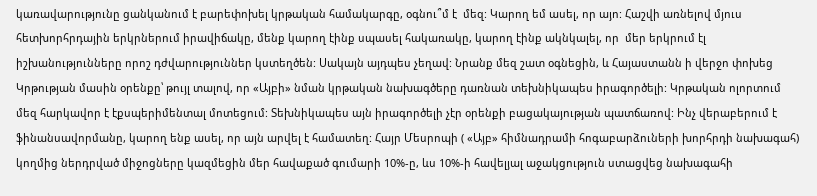կառավարությունը ցանկանում է բարեփոխել կրթական համակարգը, օգնու՞մ է  մեզ: Կարող եմ ասել, որ այո: Հաշվի առնելով մյուս հետխորհրդային երկրներում իրավիճակը, մենք կարող էինք սպասել հակառակը, կարող էինք ակնկալել, որ  մեր երկրում էլ իշխանությունները որոշ դժվարություններ կստեղծեն: Սակայն այդպես չեղավ: Նրանք մեզ շատ օգնեցին, և Հայաստանն ի վերջո փոխեց Կրթության մասին օրենքը՝ թույլ տալով, որ «Այբի» նման կրթական նախագծերը դառնան տեխնիկապես իրագործելի: Կրթական ոլորտում մեզ հարկավոր է էքսպերիմենտալ մոտեցում: Տեխնիկապես այն իրագործելի չէր օրենքի բացակայության պատճառով: Ինչ վերաբերում է ֆինանսավորմանը, կարող ենք ասել, որ այն արվել է համատեղ: Հայր Մեսրոպի ( «Այբ» հիմնադրամի հոգաբարձուների խորհրդի նախագահ) կողմից ներդրված միջոցները կազմեցին մեր հավաքած գումարի 10%-ը, ևս 10%-ի հավելյալ աջակցություն ստացվեց նախագահի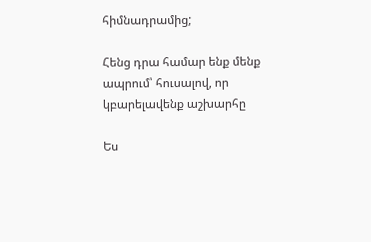հիմնադրամից;

Հենց դրա համար ենք մենք ապրում՝ հուսալով, որ կբարելավենք աշխարհը

Ես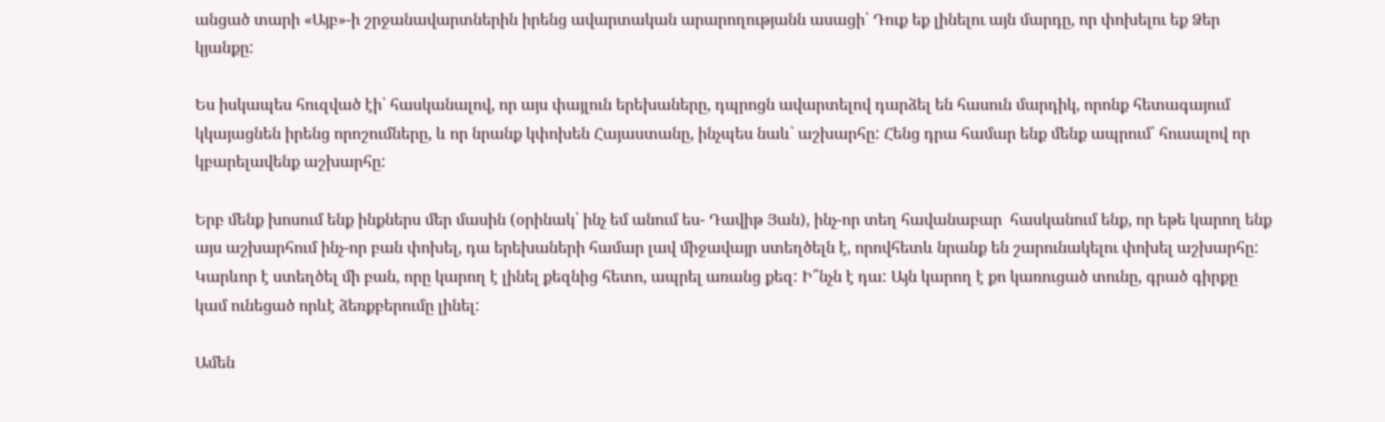անցած տարի «Այբ»-ի շրջանավարտներին իրենց ավարտական արարողությանն ասացի՝ Դուք եք լինելու այն մարդը, որ փոխելու եք Ձեր կյանքը:

Ես իսկապես հուզված էի՝ հասկանալով, որ այս փայլուն երեխաները, դպրոցն ավարտելով դարձել են հասուն մարդիկ, որոնք հետագայում կկայացնեն իրենց որոշումները, և որ նրանք կփոխեն Հայաստանը, ինչպես նաև՝ աշխարհը: Հենց դրա համար ենք մենք ապրում՝ հուսալով որ կբարելավենք աշխարհը:

Երբ մենք խոսում ենք ինքներս մեր մասին (օրինակ՝ ինչ եմ անում ես- Դավիթ Յան), ինչ-որ տեղ հավանաբար  հասկանում ենք, որ եթե կարող ենք այս աշխարհում ինչ-որ բան փոխել, դա երեխաների համար լավ միջավայր ստեղծելն է, որովհետև նրանք են շարունակելու փոխել աշխարհը: Կարևոր է ստեղծել մի բան, որը կարող է լինել քեզնից հետո, ապրել առանց քեզ: Ի՞նչն է դա: Այն կարող է քո կառուցած տունը, գրած գիրքը  կամ ունեցած որևէ ձեռքբերումը լինել:

Ամեն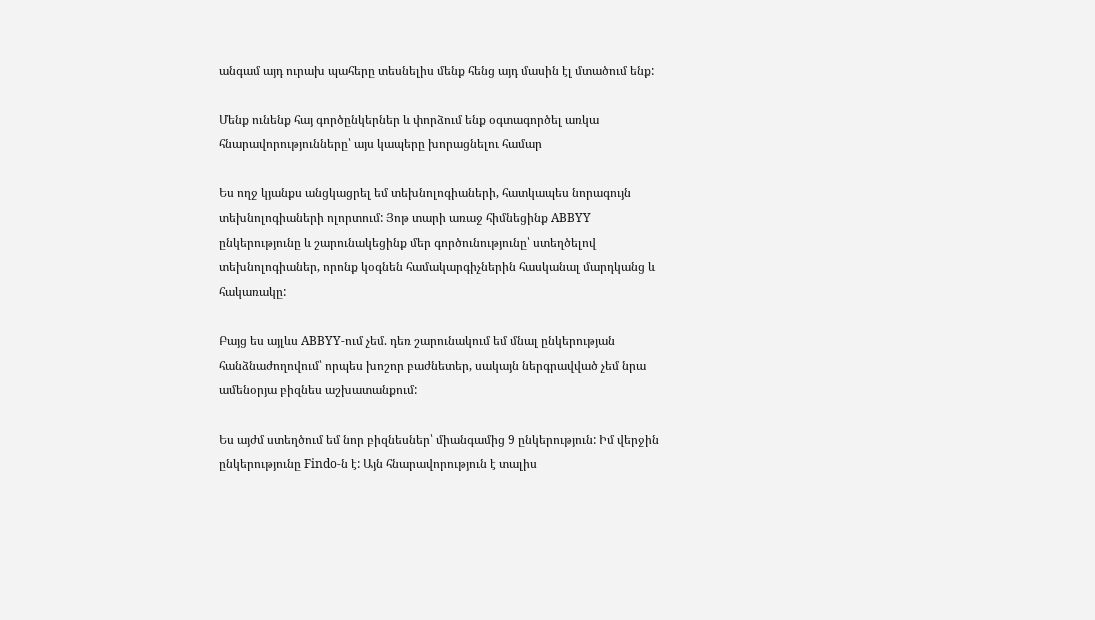անգամ այդ ուրախ պահերը տեսնելիս մենք հենց այդ մասին էլ մտածում ենք:

Մենք ունենք հայ գործընկերներ և փորձում ենք օգտագործել առկա հնարավորությունները՝ այս կապերը խորացնելու համար

Ես ողջ կյանքս անցկացրել եմ տեխնոլոգիաների, հատկապես նորագույն տեխնոլոգիաների ոլորտում: Յոթ տարի առաջ հիմնեցինք ABBYY ընկերությունը և շարունակեցինք մեր գործունությունը՝ ստեղծելով տեխնոլոգիաներ, որոնք կօգնեն համակարգիչներին հասկանալ մարդկանց և հակառակը:

Բայց ես այլևս ABBYY-ում չեմ. դեռ շարունակում եմ մնալ ընկերության հանձնաժողովում՝ որպես խոշոր բաժնետեր, սակայն ներգրավված չեմ նրա ամենօրյա բիզնես աշխատանքում:

Ես այժմ ստեղծում եմ նոր բիզնեսներ՝ միանգամից 9 ընկերություն: Իմ վերջին ընկերությունը Findo-ն է: Այն հնարավորություն է տալիս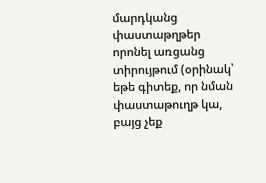մարդկանց փաստաթղթեր որոնել առցանց տիրույթում (օրինակ՝ եթե գիտեք, որ նման փաստաթուղթ կա, բայց չեք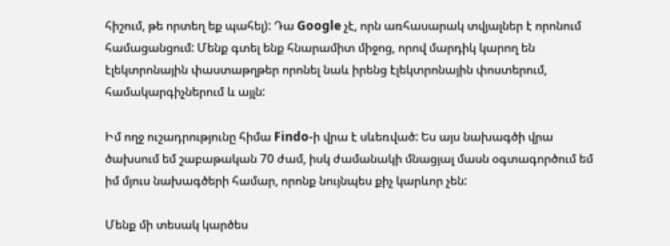հիշում, թե որտեղ եք պահել): Դա Google չէ, որն առհասարակ տվյալներ է որոնում համացանցում: Մենք գտել ենք հնարամիտ միջոց, որով մարդիկ կարող են էլեկտրոնային փաստաթղթեր որոնել նաև իրենց էլեկտրոնային փոստերում, համակարգիչներում և այլն:

Իմ ողջ ուշադրությունը հիմա Findo-ի վրա է սևեռված: Ես այս նախագծի վրա ծախսում եմ շաբաթական 70 ժամ, իսկ ժամանակի մնացյալ մասն օգտագործում եմ իմ մյուս նախագծերի համար, որոնք նույնպես քիչ կարևոր չեն:

Մենք մի տեսակ կարծես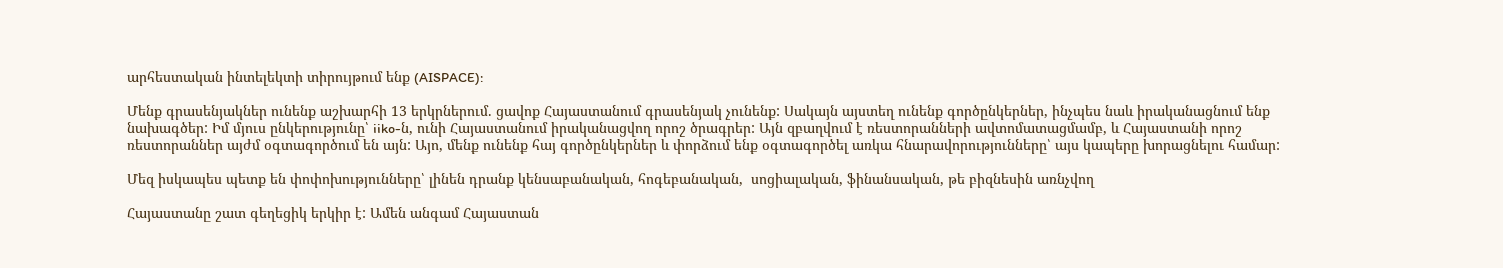արհեստական ինտելեկտի տիրույթում ենք (AISPACE):

Մենք գրասենյակներ ունենք աշխարհի 13 երկրներում. ցավոք Հայաստանում գրասենյակ չունենք: Սակայն այստեղ ունենք գործընկերներ, ինչպես նաև իրականացնում ենք նախագծեր: Իմ մյուս ընկերությունը՝ iiko-ն, ունի Հայաստանում իրականացվող որոշ ծրագրեր: Այն զբաղվում է ռեստորանների ավտոմատացմամբ, և Հայաստանի որոշ ռեստորաններ այժմ օգտագործում են այն: Այո, մենք ունենք հայ գործընկերներ և փորձում ենք օգտագործել առկա հնարավորությունները՝ այս կապերը խորացնելու համար:

Մեզ իսկապես պետք են փոփոխությունները՝ լինեն դրանք կենսաբանական, հոգեբանական,  սոցիալական, ֆինանսական, թե բիզնեսին առնչվող

Հայաստանը շատ գեղեցիկ երկիր է: Ամեն անգամ Հայաստան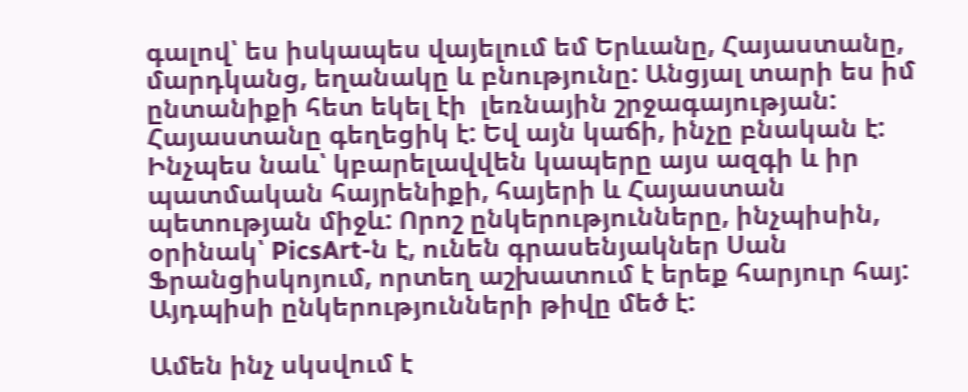գալով՝ ես իսկապես վայելում եմ Երևանը, Հայաստանը, մարդկանց, եղանակը և բնությունը: Անցյալ տարի ես իմ ընտանիքի հետ եկել էի  լեռնային շրջագայության: Հայաստանը գեղեցիկ է: Եվ այն կաճի, ինչը բնական է: Ինչպես նաև՝ կբարելավվեն կապերը այս ազգի և իր պատմական հայրենիքի, հայերի և Հայաստան պետության միջև: Որոշ ընկերությունները, ինչպիսին, օրինակ՝ PicsArt-ն է, ունեն գրասենյակներ Սան Ֆրանցիսկոյում, որտեղ աշխատում է երեք հարյուր հայ: Այդպիսի ընկերությունների թիվը մեծ է:

Ամեն ինչ սկսվում է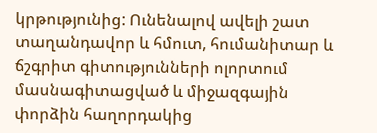կրթությունից: Ունենալով ավելի շատ տաղանդավոր և հմուտ, հումանիտար և ճշգրիտ գիտությունների ոլորտում մասնագիտացված և միջազգային փորձին հաղորդակից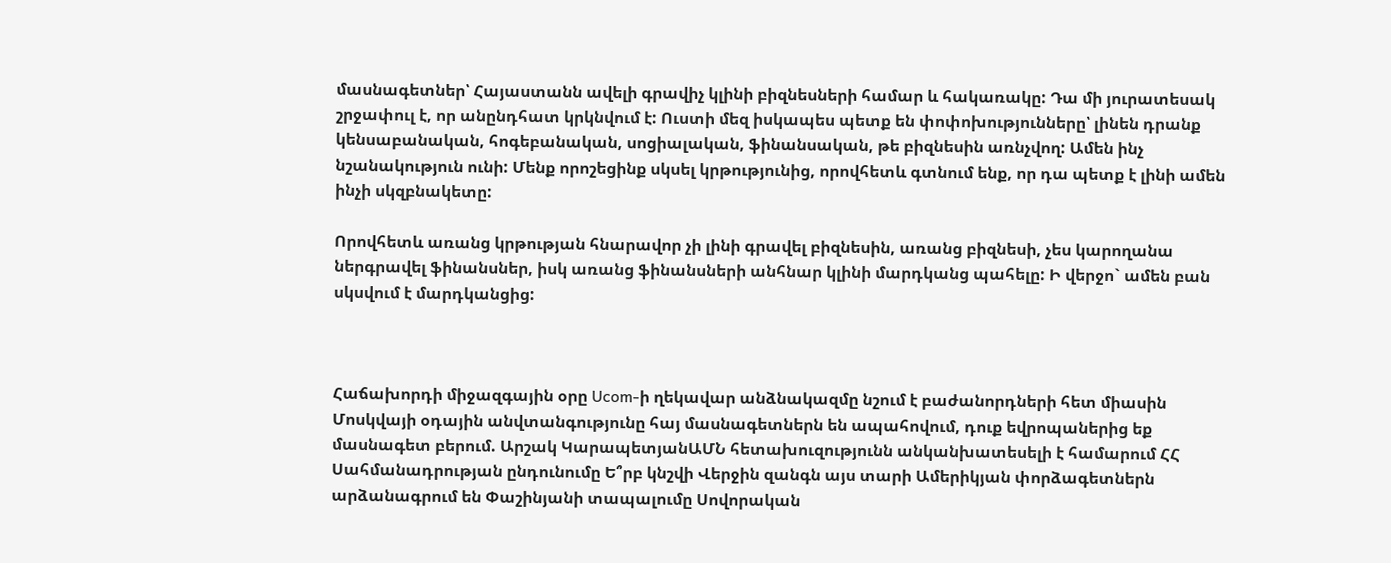մասնագետներ՝ Հայաստանն ավելի գրավիչ կլինի բիզնեսների համար և հակառակը: Դա մի յուրատեսակ շրջափուլ է, որ անընդհատ կրկնվում է: Ուստի մեզ իսկապես պետք են փոփոխությունները՝ լինեն դրանք կենսաբանական, հոգեբանական, սոցիալական, ֆինանսական, թե բիզնեսին առնչվող: Ամեն ինչ նշանակություն ունի: Մենք որոշեցինք սկսել կրթությունից, որովհետև գտնում ենք, որ դա պետք է լինի ամեն ինչի սկզբնակետը:

Որովհետև առանց կրթության հնարավոր չի լինի գրավել բիզնեսին, առանց բիզնեսի, չես կարողանա ներգրավել ֆինանսներ, իսկ առանց ֆինանսների անհնար կլինի մարդկանց պահելը: Ի վերջո` ամեն բան սկսվում է մարդկանցից:



Հաճախորդի միջազգային օրը Ucom-ի ղեկավար անձնակազմը նշում է բաժանորդների հետ միասին Մոսկվայի օդային անվտանգությունը հայ մասնագետներն են ապահովում, դուք եվրոպաներից եք մասնագետ բերում. Արշակ ԿարապետյանԱՄՆ հետախուզությունն անկանխատեսելի է համարում ՀՀ Սահմանադրության ընդունումը Ե՞րբ կնշվի Վերջին զանգն այս տարի Ամերիկյան փորձագետներն արձանագրում են Փաշինյանի տապալումը Սովորական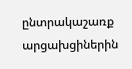ընտրակաշառք արցախցիներին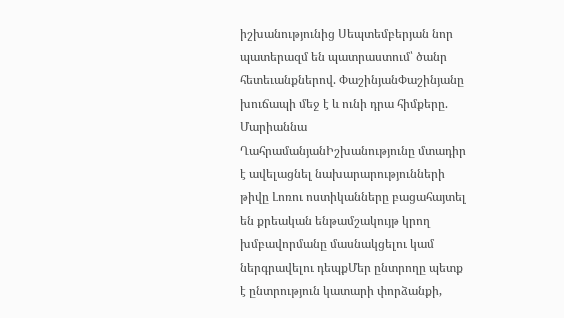իշխանությունից Սեպտեմբերյան նոր պատերազմ են պատրաստում՝ ծանր հետեւանքներով. ՓաշինյանՓաշինյանը խուճապի մեջ է և ունի դրա հիմքերը. Մարիաննա ՂահրամանյանԻշխանությունը մտադիր է ավելացնել նախարարությունների թիվը Լոռու ոստիկանները բացահայտել են քրեական ենթամշակույթ կրող խմբավորմանը մասնակցելու կամ ներգրավելու դեպքՄեր ընտրողը պետք է ընտրություն կատարի փորձանքի,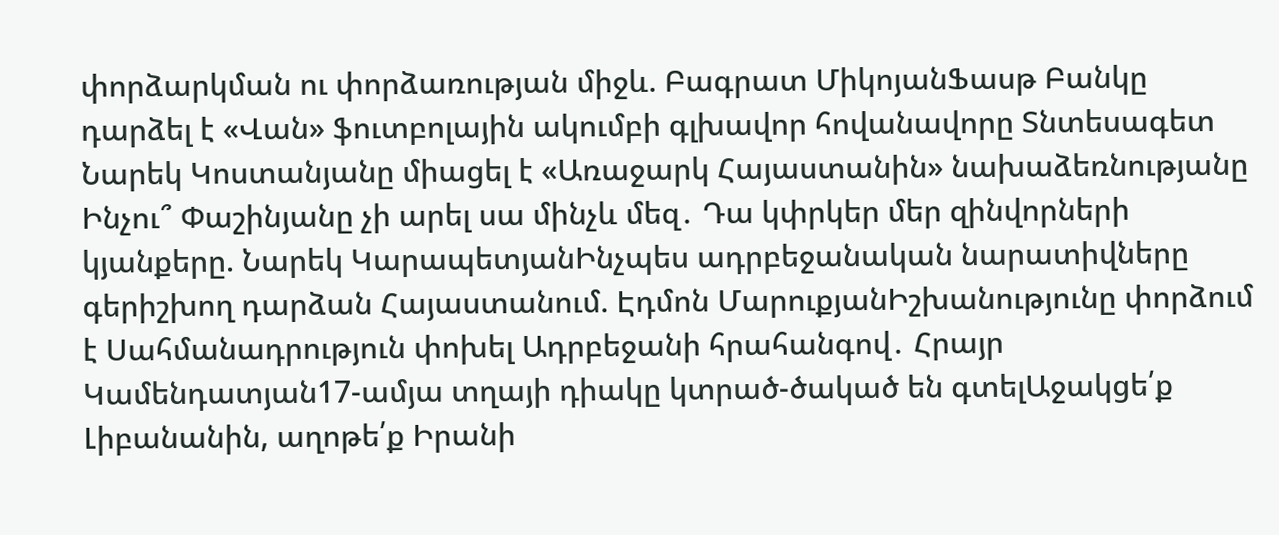փորձարկման ու փորձառության միջև. Բագրատ ՄիկոյանՖասթ Բանկը դարձել է «Վան» ֆուտբոլային ակումբի գլխավոր հովանավորը Տնտեսագետ Նարեկ Կոստանյանը միացել է «Առաջարկ Հայաստանին» նախաձեռնությանը Ինչու՞ Փաշինյանը չի արել սա մինչև մեզ․ Դա կփրկեր մեր զինվորների կյանքերը. Նարեկ ԿարապետյանԻնչպես ադրբեջանական նարատիվները գերիշխող դարձան Հայաստանում. Էդմոն ՄարուքյանԻշխանությունը փորձում է Սահմանադրություն փոխել Ադրբեջանի հրահանգով․ Հրայր Կամենդատյան17-ամյա տղայի դիակը կտրած-ծակած են գտելԱջակցե՛ք Լիբանանին, աղոթե՛ք Իրանի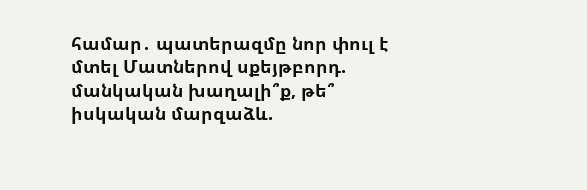համար․ պատերազմը նոր փուլ է մտել Մատներով սքեյթբորդ. մանկական խաղալի՞ք, թե՞ իսկական մարզաձև.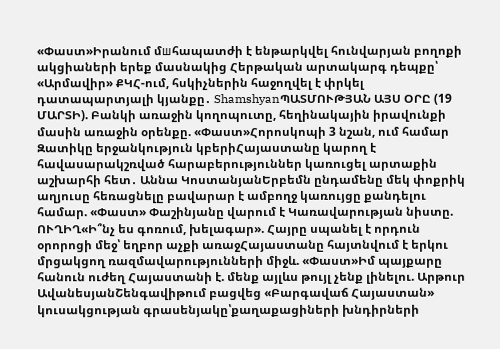«Փաստ»Իրանում մшհապատժի է ենթարկվել հունվարյան բողոքի ակցիաների երեք մասնակից Հերթական արտակարգ դեպքը՝ «Արմավիր» ՔԿՀ-ում, հսկիչներին հաջողվել է փրկել դատապարտյալի կյանքը․ ShamshyanՊԱՏՄՈՒԹՅԱՆ ԱՅՍ ՕՐԸ (19 ՄԱՐՏԻ). Բանկի առաջին կողոպուտը, հեղինակային իրավունքի մասին առաջին օրենքը. «Փաստ»Հորոսկոպի 3 նշան, ում համար Զատիկը երջանկություն կբերիՀայաստանը կարող է հավասարակշռված հարաբերություններ կառուցել արտաքին աշխարհի հետ․ Աննա ԿոստանյանԵրբեմն ընդամենը մեկ փոքրիկ աղյուսը հեռացնելը բավարար է ամբողջ կառույցը քանդելու համար. «Փաստ» Փաշինյանը վարում է Կառավարության նիստը. ՈՒՂԻՂ«Ի՞նչ ես գոռում, խելագար». Հայրը սպանել է որդուն օրորոցի մեջ՝ եղբոր աչքի առաջՀայաստանը հայտնվում է երկու մրցակցող ռազմավարությունների միջև. «Փաստ»Իմ պայքարը հանուն ուժեղ Հայաստանի է. մենք այլևս թույլ չենք լինելու. Արթուր ԱվանեսյանՇենգավիթում բացվեց «Բարգավաճ Հայաստան» կուսակցության գրասենյակը՝քաղաքացիների խնդիրների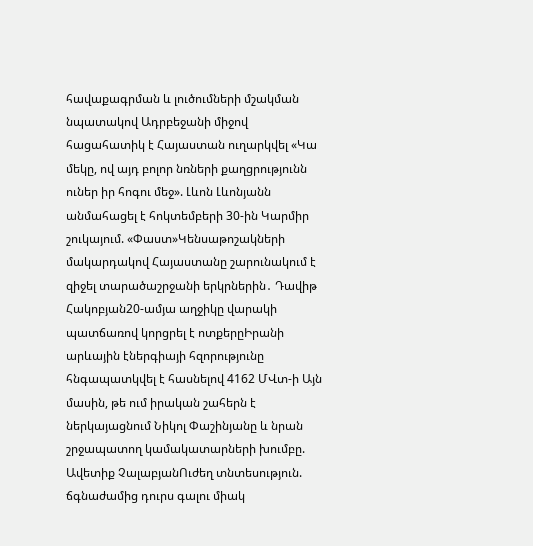հավաքագրման և լուծումների մշակման նպատակով Ադրբեջանի միջով հացահատիկ է Հայաստան ուղարկվել «Կա մեկը, ով այդ բոլոր նռների քաղցրությունն ուներ իր հոգու մեջ». Լևոն Լևոնյանն անմահացել է հոկտեմբերի 30-ին Կարմիր շուկայում. «Փաստ»Կենսաթոշակների մակարդակով Հայաստանը շարունակում է զիջել տարածաշրջանի երկրներին․ Դավիթ Հակոբյան20-ամյա աղջիկը վարակի պատճառով կորցրել է ոտքերըԻրանի արևային էներգիայի հզորությունը հնգապատկվել է հասնելով 4162 ՄՎտ-ի Այն մասին, թե ում իրական շահերն է ներկայացնում Նիկոլ Փաշինյանը և նրան շրջապատող կամակատարների խումբը. Ավետիք ՉալաբյանՈւժեղ տնտեսություն. ճգնաժամից դուրս գալու միակ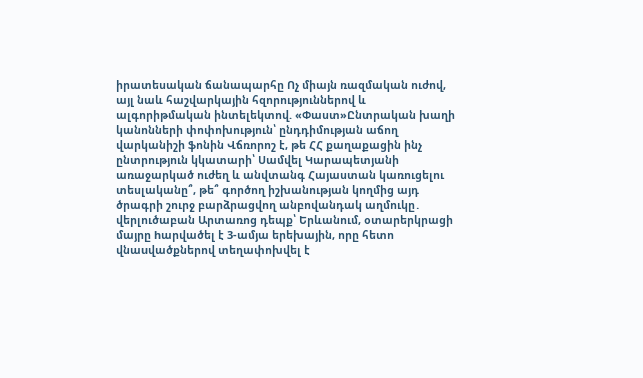իրատեսական ճանապարհը Ոչ միայն ռազմական ուժով, այլ նաև հաշվարկային հզորություններով և ալգորիթմական ինտելեկտով. «Փաստ»Ընտրական խաղի կանոնների փոփոխություն՝ ընդդիմության աճող վարկանիշի ֆոնին Վճռորոշ է, թե ՀՀ քաղաքացին ինչ ընտրություն կկատարի՝ Սամվել Կարապետյանի առաջարկած ուժեղ և անվտանգ Հայաստան կառուցելու տեսլականը՞, թե՞ գործող իշխանության կողմից այդ ծրագրի շուրջ բարձրացվող անբովանդակ աղմուկը․ վերլուծաբան Արտառոց դեպք՝ Երևանում, օտարերկրացի մայրը hարվածել է 3-ամյա երեխային, որը հետո վնաuվածքներով տեղափոխվել է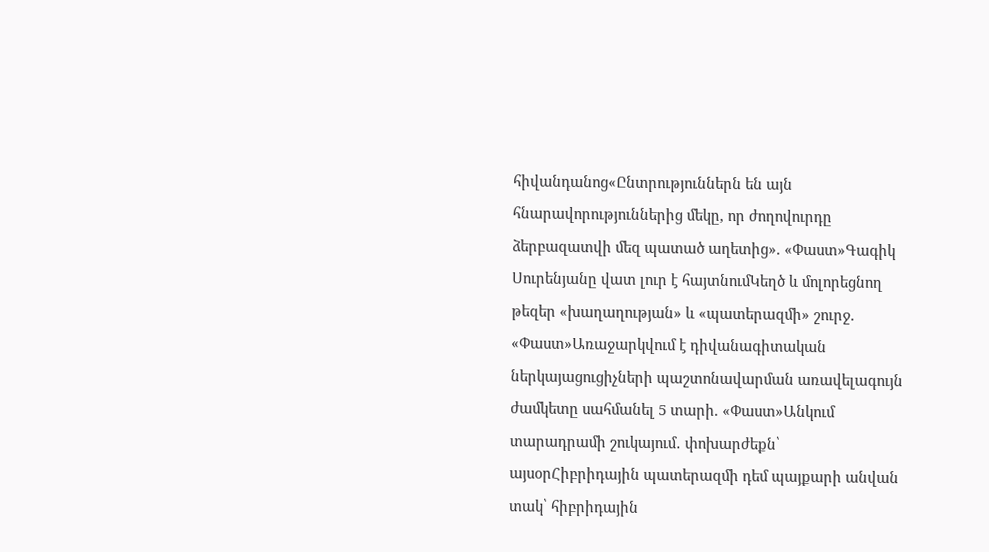հիվանդանոց«Ընտրություններն են այն հնարավորություններից մեկը, որ ժողովուրդը ձերբազատվի մեզ պատած աղետից». «Փաստ»Գագիկ Սուրենյանը վատ լուր է հայտնումԿեղծ և մոլորեցնող թեզեր «խաղաղության» և «պատերազմի» շուրջ. «Փաստ»Առաջարկվում է դիվանագիտական ներկայացուցիչների պաշտոնավարման առավելագույն ժամկետը սահմանել 5 տարի. «Փաստ»Անկում տարադրամի շուկայում․ փոխարժեքն՝ այսօրՀիբրիդային պատերազմի դեմ պայքարի անվան տակ՝ հիբրիդային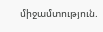միջամտություն.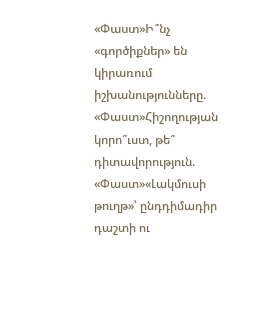«Փաստ»Ի՞նչ «գործիքներ» են կիրառում իշխանությունները. «Փաստ»Հիշողության կորո՞ւստ, թե՞ դիտավորություն. «Փաստ»«Լակմուսի թուղթ»՝ ընդդիմադիր դաշտի ու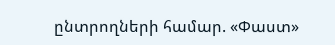ընտրողների համար. «Փաստ»